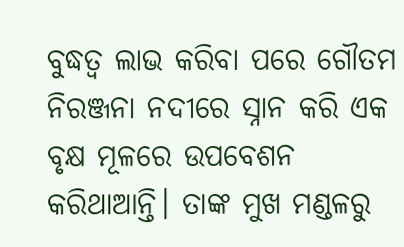ବୁଦ୍ଧତ୍ବ ଲାଭ କରିବା ପରେ ଗୌତମ ନିରଞ୍ଜନା ନଦୀରେ ସ୍ନାନ କରି ଏକ ବୃକ୍ଷ ମୂଳରେ ଉପବେଶନ କରିଥାଆନ୍ତି। ତାଙ୍କ ମୁଖ ମଣ୍ଡଳରୁ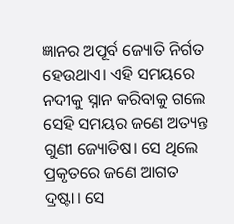ଜ୍ଞାନର ଅପୂର୍ବ ଜ୍ୟୋତି ନିର୍ଗତ ହେଉଥାଏ। ଏହି ସମୟରେ ନଦୀକୁ ସ୍ନାନ କରିବାକୁ ଗଲେ ସେହି ସମୟର ଜଣେ ଅତ୍ୟନ୍ତ ଗୁଣୀ ଜ୍ୟୋତିଷ। ସେ ଥିଲେ ପ୍ରକୃତରେ ଜଣେ ଆଗତ ଦ୍ରଷ୍ଟା। ସେ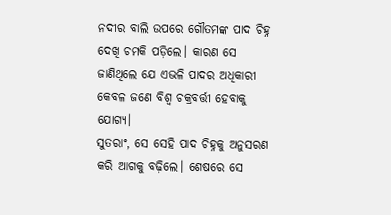ନଦୀର ବାଲି ଉପରେ ଗୌତମଙ୍କ ପାଦ ଚିହ୍ନ ଦେଖି ଚମକି ପଡ଼ିଲେ। କାରଣ ସେ ଜାଣିଥିଲେ ଯେ ଏଭଳି ପାଦର ଅଧିକାରୀ କେବଳ ଜଣେ ବିଶ୍ବ ଚକ୍ରବର୍ତ୍ତୀ ହେବାକୁ ଯୋଗ୍ୟ।
ସୁତରାଂ, ସେ ସେହି ପାଦ ଚିହ୍ନକୁ ଅନୁସରଣ କରି ଆଗକୁ ବଢ଼ିଲେ। ଶେଷରେ ସେ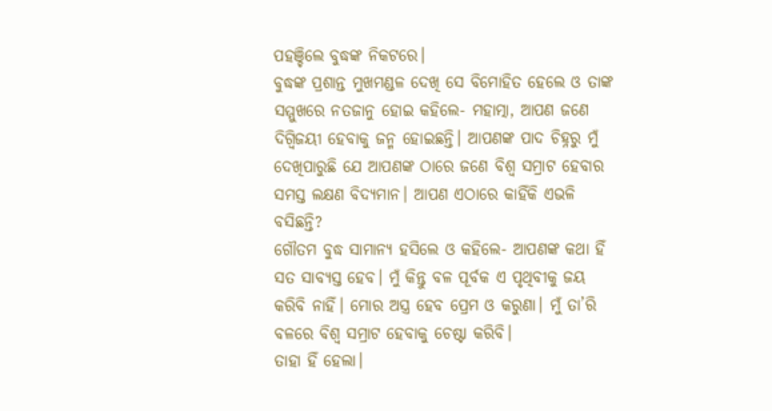ପହଞ୍ଚିଲେ ବୁଦ୍ଧଙ୍କ ନିକଟରେ।
ବୁଦ୍ଧଙ୍କ ପ୍ରଶାନ୍ତ ମୁଖମଣ୍ଡଳ ଦେଖି ସେ ବିମୋହିତ ହେଲେ ଓ ତାଙ୍କ ସମ୍ମୁଖରେ ନତଜାନୁ ହୋଇ କହିଲେ- ମହାତ୍ମା, ଆପଣ ଜଣେ ଦିଗ୍ବିଜୟୀ ହେବାକୁ ଜନ୍ମ ହୋଇଛନ୍ତି। ଆପଣଙ୍କ ପାଦ ଚିହ୍ନରୁ ମୁଁ ଦେଖିପାରୁଛି ଯେ ଆପଣଙ୍କ ଠାରେ ଜଣେ ବିଶ୍ବ ସମ୍ରାଟ ହେବାର ସମସ୍ତ ଲକ୍ଷଣ ବିଦ୍ୟମାନ। ଆପଣ ଏଠାରେ କାହିଁକି ଏଭଳି ବସିଛନ୍ତି?
ଗୌତମ ବୁଦ୍ଧ ସାମାନ୍ୟ ହସିଲେ ଓ କହିଲେ- ଆପଣଙ୍କ କଥା ହିଁ ସତ ସାବ୍ୟସ୍ତ ହେବ। ମୁଁ କିନ୍ତୁ ବଳ ପୂର୍ବକ ଏ ପୃଥିବୀକୁ ଜୟ କରିବି ନାହିଁ। ମୋର ଅସ୍ତ୍ର ହେବ ପ୍ରେମ ଓ କରୁଣା। ମୁଁ ତା’ରି ବଳରେ ବିଶ୍ବ ସମ୍ରାଟ ହେବାକୁ ଚେଷ୍ଟା କରିବି।
ତାହା ହିଁ ହେଲା।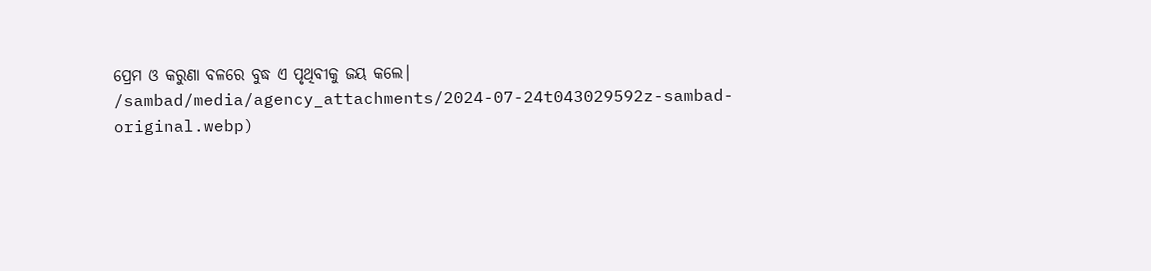ପ୍ରେମ ଓ କରୁଣା ବଳରେ ବୁଦ୍ଧ ଏ ପୃଥିବୀକୁ ଜୟ କଲେ।
/sambad/media/agency_attachments/2024-07-24t043029592z-sambad-original.webp)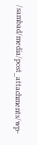/sambad/media/post_attachments/wp-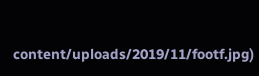content/uploads/2019/11/footf.jpg)